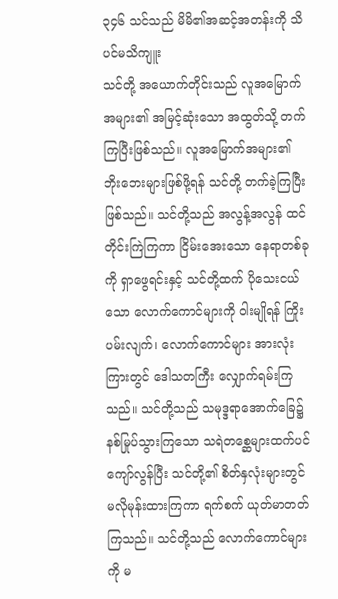၃၄၆ သင်သည် မိမိ၏အဆင့်အတန်းကို သိပင်မသိကျူး
သင်တို့ အယောက်တိုင်းသည် လူအမြောက်အများ၏ အမြင့်ဆုံးသော အထွတ်သို့ တက်ကြပြီးဖြစ်သည်။ လူအမြောက်အများ၏ ဘိုးဘေးများဖြစ်ဖို့ရန် သင်တို့ တက်ခဲ့ကြပြီးဖြစ်သည်။ သင်တို့သည် အလွန့်အလွန် ထင်တိုင်းကြဲကြကာ ငြိမ်းအေးသော နေရာတစ်ခုကို ရှာဖွေရင်းနှင့် သင်တို့ထက် ပိုသေးငယ်သော လောက်ကောင်များကို ဝါးမျိုရန် ကြိုးပမ်းလျက်၊ လောက်ကောင်များ အားလုံးကြားတွင် ဒေါသတကြီး လျှောက်ရမ်းကြသည်။ သင်တို့သည် သမုဒ္ဒရာအောက်ခြေ၌ နစ်မြုပ်သွားကြသော သရဲတစ္ဆေများထက်ပင် ကျော်လွန်ပြီး သင်တို့၏ စိတ်နှလုံးများတွင် မလိုမုန်းထားကြကာ ရက်စက် ယုတ်မာတတ်ကြသည်။ သင်တို့သည် လောက်ကောင်များကို မ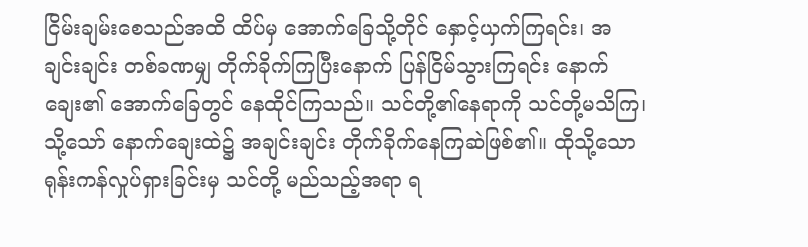ငြိမ်းချမ်းစေသည်အထိ ထိပ်မှ အောက်ခြေသို့တိုင် နှောင့်ယှက်ကြရင်း၊ အချင်းချင်း တစ်ခဏမျှ တိုက်ခိုက်ကြပြီးနောက် ပြန်ငြိမ်သွားကြရင်း နောက်ချေး၏ အောက်ခြေတွင် နေထိုင်ကြသည်။ သင်တို့၏နေရာကို သင်တို့မသိကြ၊ သို့သော် နောက်ချေးထဲ၌ အချင်းချင်း တိုက်ခိုက်နေကြဆဲဖြစ်၏။ ထိုသို့သော ရုန်းကန်လှုပ်ရှားခြင်းမှ သင်တို့ မည်သည့်အရာ ရ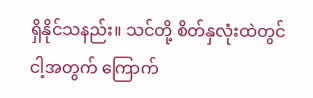ရှိနိုင်သနည်း။ သင်တို့ စိတ်နှလုံးထဲတွင် ငါ့အတွက် ကြောက်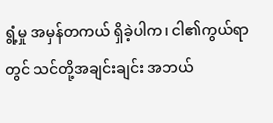ရွံ့မှု အမှန်တကယ် ရှိခဲ့ပါက၊ ငါ၏ကွယ်ရာတွင် သင်တို့အချင်းချင်း အဘယ်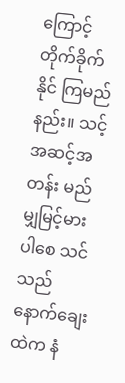ကြောင့် တိုက်ခိုက်နိုင် ကြမည်နည်း။ သင့်အဆင့်အတန်း မည်မျှမြင့်မားပါစေ သင်သည် နောက်ချေး ထဲက နံ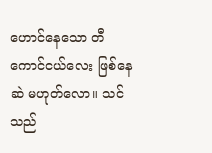ဟောင်နေသော တီကောင်ငယ်လေး ဖြစ်နေဆဲ မဟုတ်လော။ သင်သည်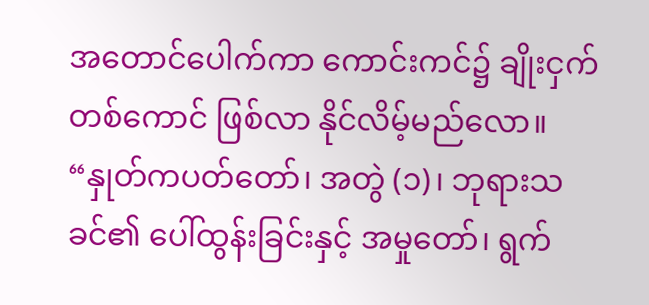အတောင်ပေါက်ကာ ကောင်းကင်၌ ချိုးငှက်တစ်ကောင် ဖြစ်လာ နိုင်လိမ့်မည်လော။
“နှုတ်ကပတ်တော်၊ အတွဲ (၁)၊ ဘုရားသခင်၏ ပေါ်ထွန်းခြင်းနှင့် အမှုတော်၊ ရွက်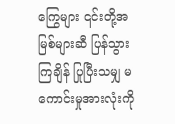ကြွေများ ၎င်းတို့အမြစ်များဆီ ပြန်သွားကြချိန် ပြုပြီးသမျှ မကောင်းမှုအားလုံးကို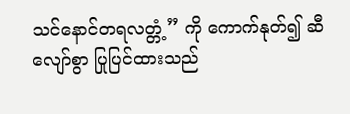သင်နောင်တရလတ္တံ့” ကို ကောက်နုတ်၍ ဆီလျော်စွာ ပြုပြင်ထားသည်